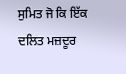ਸੁਮਿਤ ਜੋ ਕਿ ਇੱਕ ਦਲਿਤ ਮਜ਼ਦੂਰ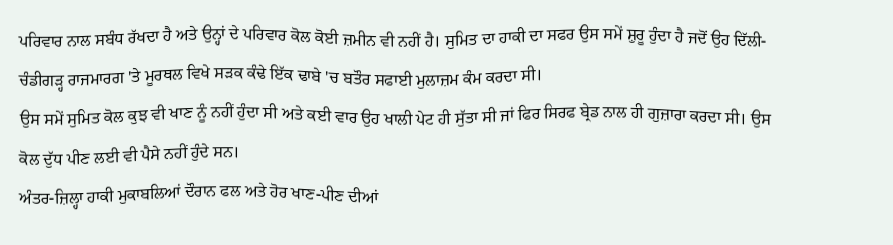ਪਰਿਵਾਰ ਨਾਲ ਸਬੰਧ ਰੱਖਦਾ ਹੈ ਅਤੇ ਉਨ੍ਹਾਂ ਦੇ ਪਰਿਵਾਰ ਕੋਲ ਕੋਈ ਜ਼ਮੀਨ ਵੀ ਨਹੀਂ ਹੈ। ਸੁਮਿਤ ਦਾ ਹਾਕੀ ਦਾ ਸਫਰ ਉਸ ਸਮੇਂ ਸ਼ੁਰੂ ਹੁੰਦਾ ਹੈ ਜਦੋਂ ਉਹ ਦਿੱਲੀ-ਚੰਡੀਗੜ੍ਹ ਰਾਜਮਾਰਗ 'ਤੇ ਮੂਰਥਲ ਵਿਖੇ ਸੜਕ ਕੰਢੇ ਇੱਕ ਢਾਬੇ 'ਚ ਬਤੌਰ ਸਫਾਈ ਮੁਲਾਜ਼ਮ ਕੰਮ ਕਰਦਾ ਸੀ।
ਉਸ ਸਮੇਂ ਸੁਮਿਤ ਕੋਲ ਕੁਝ ਵੀ ਖਾਣ ਨੂੰ ਨਹੀਂ ਹੁੰਦਾ ਸੀ ਅਤੇ ਕਈ ਵਾਰ ਉਹ ਖਾਲੀ ਪੇਟ ਹੀ ਸੁੱਤਾ ਸੀ ਜਾਂ ਫਿਰ ਸਿਰਫ ਬ੍ਰੇਡ ਨਾਲ ਹੀ ਗੁਜ਼ਾਰਾ ਕਰਦਾ ਸੀ। ਉਸ ਕੋਲ ਦੁੱਧ ਪੀਣ ਲਈ ਵੀ ਪੈਸੇ ਨਹੀਂ ਹੁੰਦੇ ਸਨ।
ਅੰਤਰ-ਜ਼ਿਲ੍ਹਾ ਹਾਕੀ ਮੁਕਾਬਲਿਆਂ ਦੌਰਾਨ ਫਲ ਅਤੇ ਹੋਰ ਖਾਣ-ਪੀਣ ਦੀਆਂ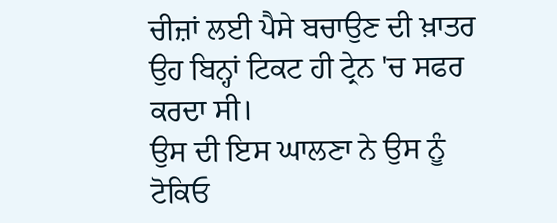ਚੀਜ਼ਾਂ ਲਈ ਪੈਸੇ ਬਚਾਉਣ ਦੀ ਖ਼ਾਤਰ ਉਹ ਬਿਨ੍ਹਾਂ ਟਿਕਟ ਹੀ ਟ੍ਰੇਨ 'ਚ ਸਫਰ ਕਰਦਾ ਸੀ।
ਉਸ ਦੀ ਇਸ ਘਾਲਣਾ ਨੇ ਉਸ ਨੂੰ ਟੋਕਿਓ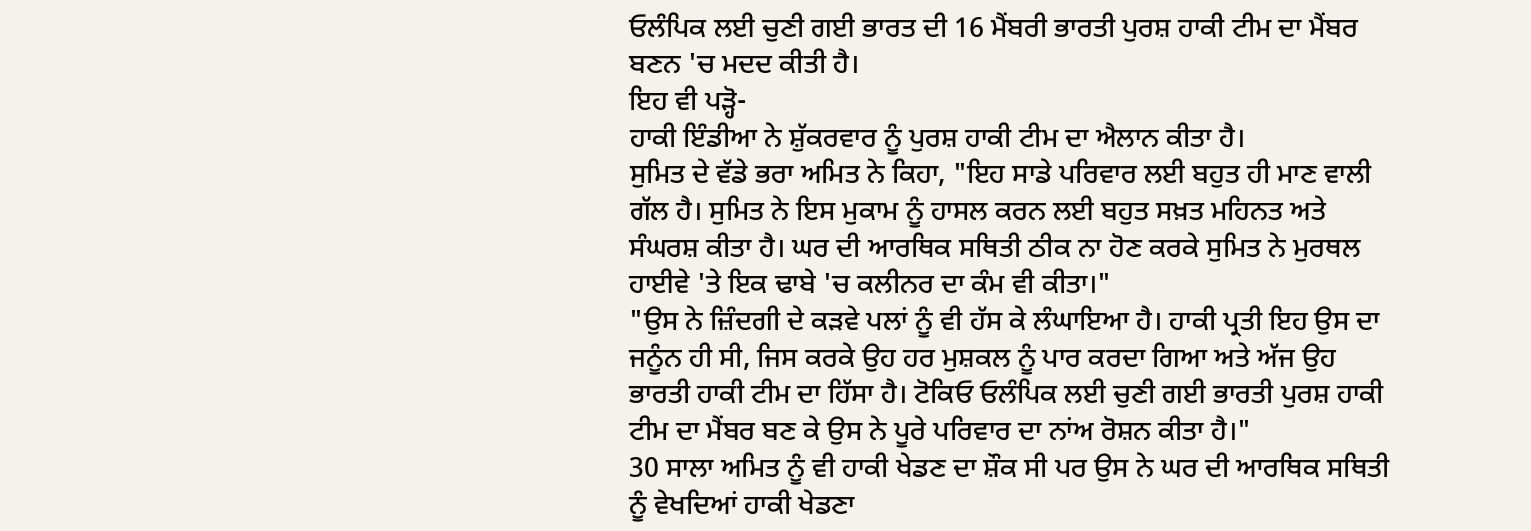ਓਲੰਪਿਕ ਲਈ ਚੁਣੀ ਗਈ ਭਾਰਤ ਦੀ 16 ਮੈਂਬਰੀ ਭਾਰਤੀ ਪੁਰਸ਼ ਹਾਕੀ ਟੀਮ ਦਾ ਮੈਂਬਰ ਬਣਨ 'ਚ ਮਦਦ ਕੀਤੀ ਹੈ।
ਇਹ ਵੀ ਪੜ੍ਹੋ-
ਹਾਕੀ ਇੰਡੀਆ ਨੇ ਸ਼ੁੱਕਰਵਾਰ ਨੂੰ ਪੁਰਸ਼ ਹਾਕੀ ਟੀਮ ਦਾ ਐਲਾਨ ਕੀਤਾ ਹੈ।
ਸੁਮਿਤ ਦੇ ਵੱਡੇ ਭਰਾ ਅਮਿਤ ਨੇ ਕਿਹਾ, "ਇਹ ਸਾਡੇ ਪਰਿਵਾਰ ਲਈ ਬਹੁਤ ਹੀ ਮਾਣ ਵਾਲੀ ਗੱਲ ਹੈ। ਸੁਮਿਤ ਨੇ ਇਸ ਮੁਕਾਮ ਨੂੰ ਹਾਸਲ ਕਰਨ ਲਈ ਬਹੁਤ ਸਖ਼ਤ ਮਹਿਨਤ ਅਤੇ ਸੰਘਰਸ਼ ਕੀਤਾ ਹੈ। ਘਰ ਦੀ ਆਰਥਿਕ ਸਥਿਤੀ ਠੀਕ ਨਾ ਹੋਣ ਕਰਕੇ ਸੁਮਿਤ ਨੇ ਮੁਰਥਲ ਹਾਈਵੇ 'ਤੇ ਇਕ ਢਾਬੇ 'ਚ ਕਲੀਨਰ ਦਾ ਕੰਮ ਵੀ ਕੀਤਾ।"
"ਉਸ ਨੇ ਜ਼ਿੰਦਗੀ ਦੇ ਕੜਵੇ ਪਲਾਂ ਨੂੰ ਵੀ ਹੱਸ ਕੇ ਲੰਘਾਇਆ ਹੈ। ਹਾਕੀ ਪ੍ਰਤੀ ਇਹ ਉਸ ਦਾ ਜਨੂੰਨ ਹੀ ਸੀ, ਜਿਸ ਕਰਕੇ ਉਹ ਹਰ ਮੁਸ਼ਕਲ ਨੂੰ ਪਾਰ ਕਰਦਾ ਗਿਆ ਅਤੇ ਅੱਜ ਉਹ ਭਾਰਤੀ ਹਾਕੀ ਟੀਮ ਦਾ ਹਿੱਸਾ ਹੈ। ਟੋਕਿਓ ਓਲੰਪਿਕ ਲਈ ਚੁਣੀ ਗਈ ਭਾਰਤੀ ਪੁਰਸ਼ ਹਾਕੀ ਟੀਮ ਦਾ ਮੈਂਬਰ ਬਣ ਕੇ ਉਸ ਨੇ ਪੂਰੇ ਪਰਿਵਾਰ ਦਾ ਨਾਂਅ ਰੋਸ਼ਨ ਕੀਤਾ ਹੈ।"
30 ਸਾਲਾ ਅਮਿਤ ਨੂੰ ਵੀ ਹਾਕੀ ਖੇਡਣ ਦਾ ਸ਼ੌਕ ਸੀ ਪਰ ਉਸ ਨੇ ਘਰ ਦੀ ਆਰਥਿਕ ਸਥਿਤੀ ਨੂੰ ਵੇਖਦਿਆਂ ਹਾਕੀ ਖੇਡਣਾ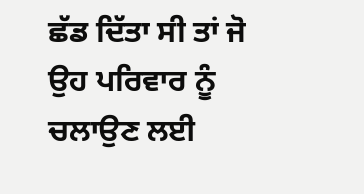ਛੱਡ ਦਿੱਤਾ ਸੀ ਤਾਂ ਜੋ ਉਹ ਪਰਿਵਾਰ ਨੂੰ ਚਲਾਉਣ ਲਈ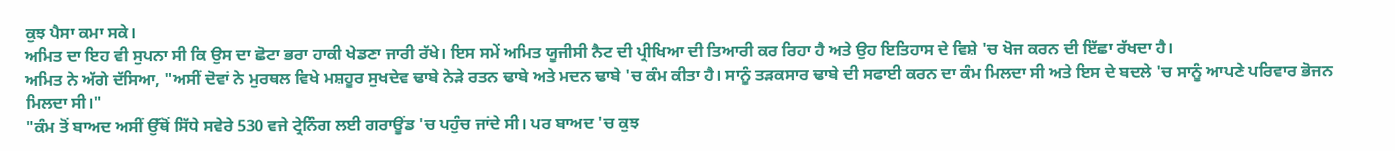ਕੁਝ ਪੈਸਾ ਕਮਾ ਸਕੇ।
ਅਮਿਤ ਦਾ ਇਹ ਵੀ ਸੁਪਨਾ ਸੀ ਕਿ ਉਸ ਦਾ ਛੋਟਾ ਭਰਾ ਹਾਕੀ ਖੇਡਣਾ ਜਾਰੀ ਰੱਖੇ। ਇਸ ਸਮੇਂ ਅਮਿਤ ਯੂਜੀਸੀ ਨੈਟ ਦੀ ਪ੍ਰੀਖਿਆ ਦੀ ਤਿਆਰੀ ਕਰ ਰਿਹਾ ਹੈ ਅਤੇ ਉਹ ਇਤਿਹਾਸ ਦੇ ਵਿਸ਼ੇ 'ਚ ਖੋਜ ਕਰਨ ਦੀ ਇੱਛਾ ਰੱਖਦਾ ਹੈ।
ਅਮਿਤ ਨੇ ਅੱਗੇ ਦੱਸਿਆ, "ਅਸੀਂ ਦੋਵਾਂ ਨੇ ਮੁਰਥਲ ਵਿਖੇ ਮਸ਼ਹੂਰ ਸੁਖਦੇਵ ਢਾਬੇ ਨੇੜੇ ਰਤਨ ਢਾਬੇ ਅਤੇ ਮਦਨ ਢਾਬੇ 'ਚ ਕੰਮ ਕੀਤਾ ਹੈ। ਸਾਨੂੰ ਤੜਕਸਾਰ ਢਾਬੇ ਦੀ ਸਫਾਈ ਕਰਨ ਦਾ ਕੰਮ ਮਿਲਦਾ ਸੀ ਅਤੇ ਇਸ ਦੇ ਬਦਲੇ 'ਚ ਸਾਨੂੰ ਆਪਣੇ ਪਰਿਵਾਰ ਭੋਜਨ ਮਿਲਦਾ ਸੀ।"
"ਕੰਮ ਤੋਂ ਬਾਅਦ ਅਸੀਂ ਉੱਥੋਂ ਸਿੱਧੇ ਸਵੇਰੇ 530 ਵਜੇ ਟ੍ਰੇਨਿੰਗ ਲਈ ਗਰਾਊਂਡ 'ਚ ਪਹੁੰਚ ਜਾਂਦੇ ਸੀ। ਪਰ ਬਾਅਦ 'ਚ ਕੁਝ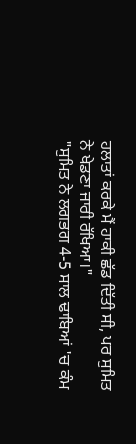ਹਲਾਤਾਂ ਕਰਕੇ ਮੈਂ ਹਾਕੀ ਛੱਡ ਦਿੱਤੀ ਸੀ, ਪਰ ਸੁਮਿਤ ਨੇ ਖੇਡਣਾ ਜਾਰੀ ਰੱਖਿਆ।"
"ਸੁਮਿਤ ਨੇ ਲਗਭਗ 4-5 ਸਾਲ ਢਾਬਿਆਂ 'ਚ ਕੰਮ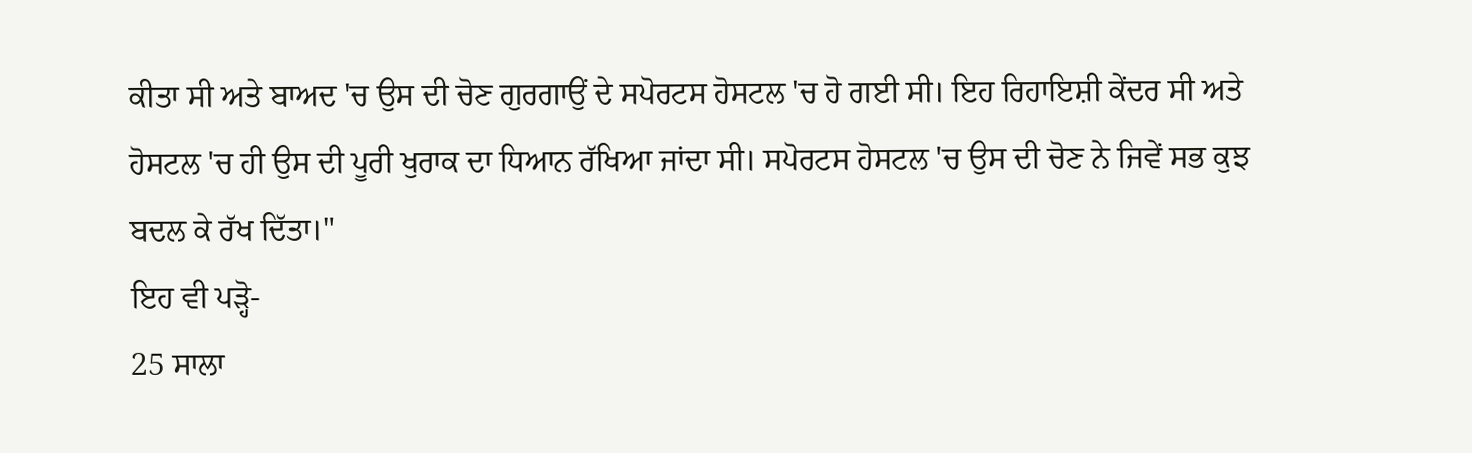ਕੀਤਾ ਸੀ ਅਤੇ ਬਾਅਦ 'ਚ ਉਸ ਦੀ ਚੋਣ ਗੁਰਗਾਉਂ ਦੇ ਸਪੋਰਟਸ ਹੋਸਟਲ 'ਚ ਹੋ ਗਈ ਸੀ। ਇਹ ਰਿਹਾਇਸ਼ੀ ਕੇਂਦਰ ਸੀ ਅਤੇ ਹੋਸਟਲ 'ਚ ਹੀ ਉਸ ਦੀ ਪੂਰੀ ਖੁਰਾਕ ਦਾ ਧਿਆਨ ਰੱਖਿਆ ਜਾਂਦਾ ਸੀ। ਸਪੋਰਟਸ ਹੋਸਟਲ 'ਚ ਉਸ ਦੀ ਚੋਣ ਨੇ ਜਿਵੇਂ ਸਭ ਕੁਝ ਬਦਲ ਕੇ ਰੱਖ ਦਿੱਤਾ।"
ਇਹ ਵੀ ਪੜ੍ਹੋ-
25 ਸਾਲਾ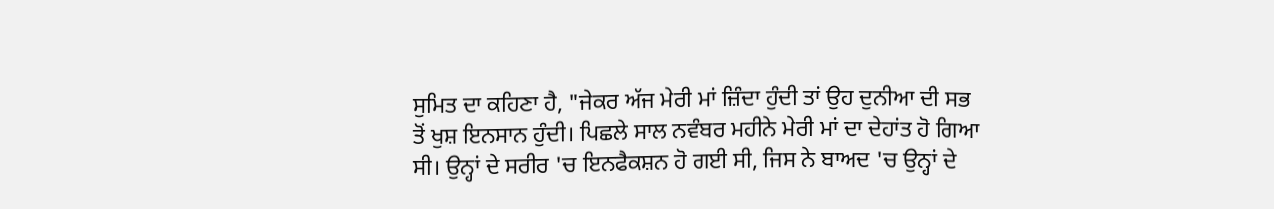ਸੁਮਿਤ ਦਾ ਕਹਿਣਾ ਹੈ, "ਜੇਕਰ ਅੱਜ ਮੇਰੀ ਮਾਂ ਜ਼ਿੰਦਾ ਹੁੰਦੀ ਤਾਂ ਉਹ ਦੁਨੀਆ ਦੀ ਸਭ ਤੋਂ ਖੁਸ਼ ਇਨਸਾਨ ਹੁੰਦੀ। ਪਿਛਲੇ ਸਾਲ ਨਵੰਬਰ ਮਹੀਨੇ ਮੇਰੀ ਮਾਂ ਦਾ ਦੇਹਾਂਤ ਹੋ ਗਿਆ ਸੀ। ਉਨ੍ਹਾਂ ਦੇ ਸਰੀਰ 'ਚ ਇਨਫੈਕਸ਼ਨ ਹੋ ਗਈ ਸੀ, ਜਿਸ ਨੇ ਬਾਅਦ 'ਚ ਉਨ੍ਹਾਂ ਦੇ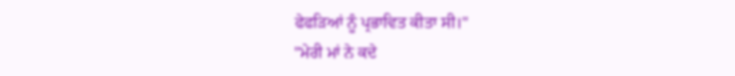ਫੇਫੜਿਆਂ ਨੂੰ ਪ੍ਰਭਾਵਿਤ ਕੀਤਾ ਸੀ।"
"ਮੇਰੀ ਮਾਂ ਨੇ ਕਦੇ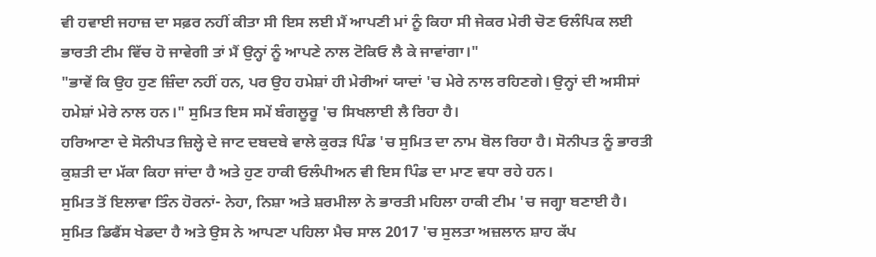ਵੀ ਹਵਾਈ ਜਹਾਜ਼ ਦਾ ਸਫ਼ਰ ਨਹੀਂ ਕੀਤਾ ਸੀ ਇਸ ਲਈ ਮੈਂ ਆਪਣੀ ਮਾਂ ਨੂੰ ਕਿਹਾ ਸੀ ਜੇਕਰ ਮੇਰੀ ਚੋਣ ਓਲੰਪਿਕ ਲਈ ਭਾਰਤੀ ਟੀਮ ਵਿੱਚ ਹੋ ਜਾਵੇਗੀ ਤਾਂ ਮੈਂ ਉਨ੍ਹਾਂ ਨੂੰ ਆਪਣੇ ਨਾਲ ਟੋਕਿਓ ਲੈ ਕੇ ਜਾਵਾਂਗਾ।"
"ਭਾਵੇਂ ਕਿ ਉਹ ਹੁਣ ਜ਼ਿੰਦਾ ਨਹੀਂ ਹਨ, ਪਰ ਉਹ ਹਮੇਸ਼ਾਂ ਹੀ ਮੇਰੀਆਂ ਯਾਦਾਂ 'ਚ ਮੇਰੇ ਨਾਲ ਰਹਿਣਗੇ। ਉਨ੍ਹਾਂ ਦੀ ਅਸੀਸਾਂ ਹਮੇਸ਼ਾਂ ਮੇਰੇ ਨਾਲ ਹਨ।" ਸੁਮਿਤ ਇਸ ਸਮੇਂ ਬੰਗਲੂਰੂ 'ਚ ਸਿਖਲਾਈ ਲੈ ਰਿਹਾ ਹੈ।
ਹਰਿਆਣਾ ਦੇ ਸੋਨੀਪਤ ਜ਼ਿਲ੍ਹੇ ਦੇ ਜਾਟ ਦਬਦਬੇ ਵਾਲੇ ਕੁਰੜ ਪਿੰਡ 'ਚ ਸੁਮਿਤ ਦਾ ਨਾਮ ਬੋਲ ਰਿਹਾ ਹੈ। ਸੋਨੀਪਤ ਨੂੰ ਭਾਰਤੀ ਕੁਸ਼ਤੀ ਦਾ ਮੱਕਾ ਕਿਹਾ ਜਾਂਦਾ ਹੈ ਅਤੇ ਹੁਣ ਹਾਕੀ ਓਲੰਪੀਅਨ ਵੀ ਇਸ ਪਿੰਡ ਦਾ ਮਾਣ ਵਧਾ ਰਹੇ ਹਨ।
ਸੁਮਿਤ ਤੋਂ ਇਲਾਵਾ ਤਿੰਨ ਹੋਰਨਾਂ- ਨੇਹਾ, ਨਿਸ਼ਾ ਅਤੇ ਸ਼ਰਮੀਲਾ ਨੇ ਭਾਰਤੀ ਮਹਿਲਾ ਹਾਕੀ ਟੀਮ 'ਚ ਜਗ੍ਹਾ ਬਣਾਈ ਹੈ।
ਸੁਮਿਤ ਡਿਫੈਂਸ ਖੇਡਦਾ ਹੈ ਅਤੇ ਉਸ ਨੇ ਆਪਣਾ ਪਹਿਲਾ ਮੈਚ ਸਾਲ 2017 'ਚ ਸੁਲਤਾ ਅਜ਼ਲਾਨ ਸ਼ਾਹ ਕੱਪ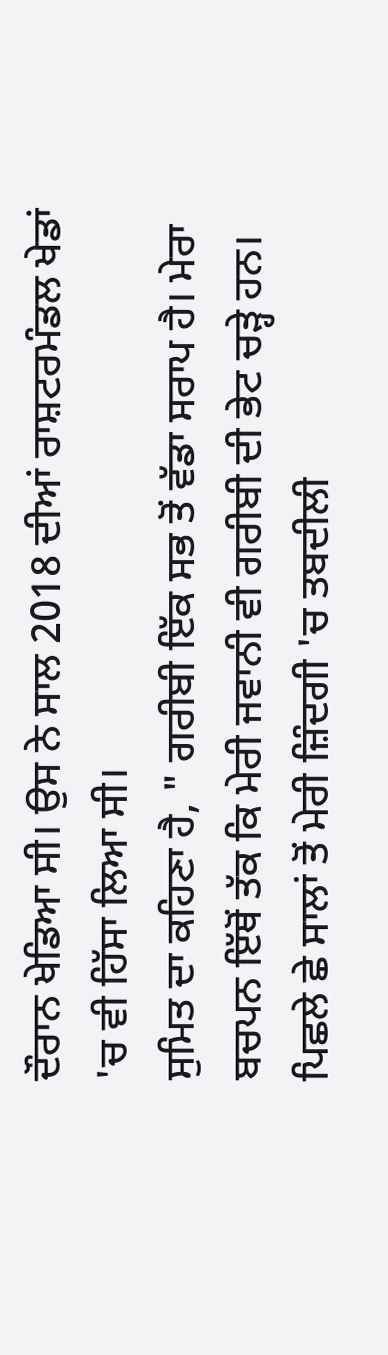ਦੌਰਾਨ ਖੇਡਿਆ ਸੀ। ਉਸ ਨੇ ਸਾਲ 2018 ਦੀਆਂ ਰਾਸ਼ਟਰਮੰਡਲ ਖੇਡਾਂ 'ਚ ਵੀ ਹਿੱਸਾ ਲਿਆ ਸੀ।
ਸੁਮਿਤ ਦਾ ਕਹਿਣਾ ਹੈ, " ਗਰੀਬੀ ਇੱਕ ਸਭ ਤੋਂ ਵੱਡਾ ਸਰਾਪ ਹੈ। ਮੇਰਾ ਬਚਪਨ ਇੱਥੋਂ ਤੱਕ ਕਿ ਮੇਰੀ ਜਵਾਨੀ ਵੀ ਗਰੀਬੀ ਦੀ ਭੇਟ ਚੜ੍ਹੇ ਹਨ। ਪਿਛਲੇ ਛੇ ਸਾਲਾਂ ਤੋਂ ਮੇਰੀ ਜ਼ਿੰਦਗੀ 'ਚ ਤਬਦੀਲੀ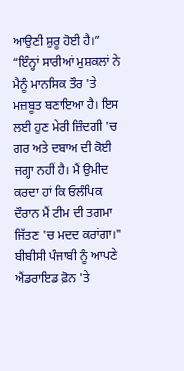ਆਉਣੀ ਸ਼ੁਰੂ ਹੋਈ ਹੈ।”
“ਇੰਨ੍ਹਾਂ ਸਾਰੀਆਂ ਮੁਸ਼ਕਲਾਂ ਨੇ ਮੈਨੂੰ ਮਾਨਸਿਕ ਤੌਰ 'ਤੇ ਮਜ਼ਬੂਤ ਬਣਾਇਆ ਹੈ। ਇਸ ਲਈ ਹੁਣ ਮੇਰੀ ਜ਼ਿੰਦਗੀ 'ਚ ਗਰ ਅਤੇ ਦਬਾਅ ਦੀ ਕੋਈ ਜਗ੍ਹਾ ਨਹੀਂ ਹੈ। ਮੈਂ ਉਮੀਦ ਕਰਦਾ ਹਾਂ ਕਿ ਓਲੰਪਿਕ ਦੌਰਾਨ ਮੈਂ ਟੀਮ ਦੀ ਤਗਮਾ ਜਿੱਤਣ 'ਚ ਮਦਦ ਕਰਾਂਗਾ।"
ਬੀਬੀਸੀ ਪੰਜਾਬੀ ਨੂੰ ਆਪਣੇ ਐਂਡਰਾਇਡ ਫ਼ੋਨ 'ਤੇ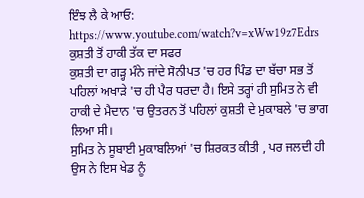ਇੰਝ ਲੈ ਕੇ ਆਓ:
https://www.youtube.com/watch?v=xWw19z7Edrs
ਕੁਸ਼ਤੀ ਤੋਂ ਹਾਕੀ ਤੱਕ ਦਾ ਸਫਰ
ਕੁਸ਼ਤੀ ਦਾ ਗੜ੍ਹ ਮੰਨੇ ਜਾਂਦੇ ਸੋਨੀਪਤ 'ਚ ਹਰ ਪਿੰਡ ਦਾ ਬੱਚਾ ਸਭ ਤੋਂ ਪਹਿਲਾਂ ਅਖਾੜੇ 'ਚ ਹੀ ਪੈਰ ਧਰਦਾ ਹੈ। ਇਸੇ ਤਰ੍ਹਾਂ ਹੀ ਸੁਮਿਤ ਨੇ ਵੀ ਹਾਕੀ ਦੇ ਮੈਦਾਨ 'ਚ ਉਤਰਨ ਤੋਂ ਪਹਿਲਾਂ ਕੁਸ਼ਤੀ ਦੇ ਮੁਕਾਬਲੇ 'ਚ ਭਾਗ ਲਿਆ ਸੀ।
ਸੁਮਿਤ ਨੇ ਸੂਬਾਈ ਮੁਕਾਬਲਿਆਂ 'ਚ ਸ਼ਿਰਕਤ ਕੀਤੀ , ਪਰ ਜਲਦੀ ਹੀ ਉਸ ਨੇ ਇਸ ਖੇਡ ਨੂੰ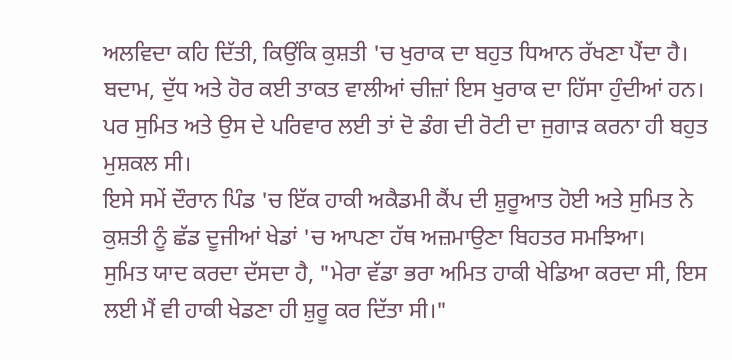ਅਲਵਿਦਾ ਕਹਿ ਦਿੱਤੀ, ਕਿਉਂਕਿ ਕੁਸ਼ਤੀ 'ਚ ਖੁਰਾਕ ਦਾ ਬਹੁਤ ਧਿਆਨ ਰੱਖਣਾ ਪੈਂਦਾ ਹੈ।
ਬਦਾਮ, ਦੁੱਧ ਅਤੇ ਹੋਰ ਕਈ ਤਾਕਤ ਵਾਲੀਆਂ ਚੀਜ਼ਾਂ ਇਸ ਖੁਰਾਕ ਦਾ ਹਿੱਸਾ ਹੁੰਦੀਆਂ ਹਨ। ਪਰ ਸੁਮਿਤ ਅਤੇ ਉਸ ਦੇ ਪਰਿਵਾਰ ਲਈ ਤਾਂ ਦੋ ਡੰਗ ਦੀ ਰੋਟੀ ਦਾ ਜੁਗਾੜ ਕਰਨਾ ਹੀ ਬਹੁਤ ਮੁਸ਼ਕਲ ਸੀ।
ਇਸੇ ਸਮੇਂ ਦੌਰਾਨ ਪਿੰਡ 'ਚ ਇੱਕ ਹਾਕੀ ਅਕੈਡਮੀ ਕੈਂਪ ਦੀ ਸ਼ੁਰੂਆਤ ਹੋਈ ਅਤੇ ਸੁਮਿਤ ਨੇ ਕੁਸ਼ਤੀ ਨੂੰ ਛੱਡ ਦੂਜੀਆਂ ਖੇਡਾਂ 'ਚ ਆਪਣਾ ਹੱਥ ਅਜ਼ਮਾਉਣਾ ਬਿਹਤਰ ਸਮਝਿਆ।
ਸੁਮਿਤ ਯਾਦ ਕਰਦਾ ਦੱਸਦਾ ਹੈ, "ਮੇਰਾ ਵੱਡਾ ਭਰਾ ਅਮਿਤ ਹਾਕੀ ਖੇਡਿਆ ਕਰਦਾ ਸੀ, ਇਸ ਲਈ ਮੈਂ ਵੀ ਹਾਕੀ ਖੇਡਣਾ ਹੀ ਸ਼ੁਰੂ ਕਰ ਦਿੱਤਾ ਸੀ।"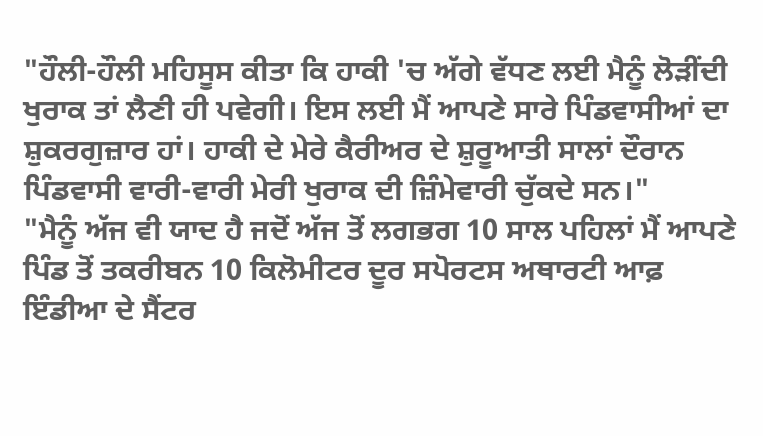"ਹੌਲੀ-ਹੌਲੀ ਮਹਿਸੂਸ ਕੀਤਾ ਕਿ ਹਾਕੀ 'ਚ ਅੱਗੇ ਵੱਧਣ ਲਈ ਮੈਨੂੰ ਲੋੜੀਂਦੀ ਖੁਰਾਕ ਤਾਂ ਲੈਣੀ ਹੀ ਪਵੇਗੀ। ਇਸ ਲਈ ਮੈਂ ਆਪਣੇ ਸਾਰੇ ਪਿੰਡਵਾਸੀਆਂ ਦਾ ਸ਼ੁਕਰਗੁਜ਼ਾਰ ਹਾਂ। ਹਾਕੀ ਦੇ ਮੇਰੇ ਕੈਰੀਅਰ ਦੇ ਸ਼ੁਰੂਆਤੀ ਸਾਲਾਂ ਦੌਰਾਨ ਪਿੰਡਵਾਸੀ ਵਾਰੀ-ਵਾਰੀ ਮੇਰੀ ਖੁਰਾਕ ਦੀ ਜ਼ਿੰਮੇਵਾਰੀ ਚੁੱਕਦੇ ਸਨ।"
"ਮੈਨੂੰ ਅੱਜ ਵੀ ਯਾਦ ਹੈ ਜਦੋਂ ਅੱਜ ਤੋਂ ਲਗਭਗ 10 ਸਾਲ ਪਹਿਲਾਂ ਮੈਂ ਆਪਣੇ ਪਿੰਡ ਤੋਂ ਤਕਰੀਬਨ 10 ਕਿਲੋਮੀਟਰ ਦੂਰ ਸਪੋਰਟਸ ਅਥਾਰਟੀ ਆਫ਼ ਇੰਡੀਆ ਦੇ ਸੈਂਟਰ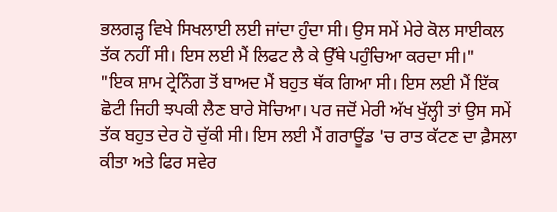ਭਲਗੜ੍ਹ ਵਿਖੇ ਸਿਖਲਾਈ ਲਈ ਜਾਂਦਾ ਹੁੰਦਾ ਸੀ। ਉਸ ਸਮੇਂ ਮੇਰੇ ਕੋਲ ਸਾਈਕਲ ਤੱਕ ਨਹੀਂ ਸੀ। ਇਸ ਲਈ ਮੈਂ ਲਿਫਟ ਲੈ ਕੇ ਉੱਥੇ ਪਹੁੰਚਿਆ ਕਰਦਾ ਸੀ।"
"ਇਕ ਸ਼ਾਮ ਟ੍ਰੇਨਿੰਗ ਤੋਂ ਬਾਅਦ ਮੈਂ ਬਹੁਤ ਥੱਕ ਗਿਆ ਸੀ। ਇਸ ਲਈ ਮੈਂ ਇੱਕ ਛੋਟੀ ਜਿਹੀ ਝਪਕੀ ਲੈਣ ਬਾਰੇ ਸੋਚਿਆ। ਪਰ ਜਦੋਂ ਮੇਰੀ ਅੱਖ ਖੁੱਲ੍ਹੀ ਤਾਂ ਉਸ ਸਮੇਂ ਤੱਕ ਬਹੁਤ ਦੇਰ ਹੋ ਚੁੱਕੀ ਸੀ। ਇਸ ਲਈ ਮੈਂ ਗਰਾਊਂਡ 'ਚ ਰਾਤ ਕੱਟਣ ਦਾ ਫ਼ੈਸਲਾ ਕੀਤਾ ਅਤੇ ਫਿਰ ਸਵੇਰ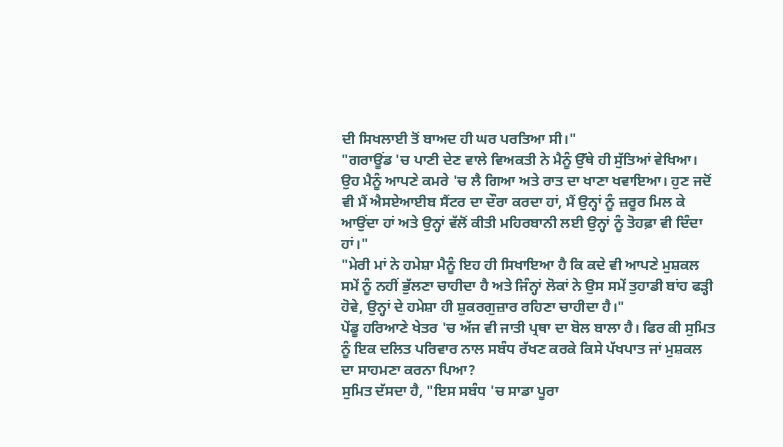ਦੀ ਸਿਖਲਾਈ ਤੋਂ ਬਾਅਦ ਹੀ ਘਰ ਪਰਤਿਆ ਸੀ।"
"ਗਰਾਊਂਡ 'ਚ ਪਾਣੀ ਦੇਣ ਵਾਲੇ ਵਿਅਕਤੀ ਨੇ ਮੈਨੂੰ ਉੱਥੇ ਹੀ ਸੁੱਤਿਆਂ ਵੇਖਿਆ। ਉਹ ਮੈਨੂੰ ਆਪਣੇ ਕਮਰੇ 'ਚ ਲੈ ਗਿਆ ਅਤੇ ਰਾਤ ਦਾ ਖਾਣਾ ਖਵਾਇਆ। ਹੁਣ ਜਦੋਂ ਵੀ ਮੈਂ ਐਸਏਆਈਬ ਸੈਂਟਰ ਦਾ ਦੌਰਾ ਕਰਦਾ ਹਾਂ, ਮੈਂ ਉਨ੍ਹਾਂ ਨੂੰ ਜ਼ਰੂਰ ਮਿਲ ਕੇ ਆਉਂਦਾ ਹਾਂ ਅਤੇ ਉਨ੍ਹਾਂ ਵੱਲੋਂ ਕੀਤੀ ਮਹਿਰਬਾਨੀ ਲਈ ਉਨ੍ਹਾਂ ਨੂੰ ਤੋਹਫ਼ਾ ਵੀ ਦਿੰਦਾ ਹਾਂ।"
"ਮੇਰੀ ਮਾਂ ਨੇ ਹਮੇਸ਼ਾ ਮੈਨੂੰ ਇਹ ਹੀ ਸਿਖਾਇਆ ਹੈ ਕਿ ਕਦੇ ਵੀ ਆਪਣੇ ਮੁਸ਼ਕਲ ਸਮੇਂ ਨੂੰ ਨਹੀਂ ਭੁੱਲਣਾ ਚਾਹੀਦਾ ਹੈ ਅਤੇ ਜਿੰਨ੍ਹਾਂ ਲੋਕਾਂ ਨੇ ਉਸ ਸਮੇਂ ਤੁਹਾਡੀ ਬਾਂਹ ਫੜ੍ਹੀ ਹੋਵੇ, ਉਨ੍ਹਾਂ ਦੇ ਹਮੇਸ਼ਾ ਹੀ ਸ਼ੁਕਰਗੁਜ਼ਾਰ ਰਹਿਣਾ ਚਾਹੀਦਾ ਹੈ।"
ਪੇਂਡੂ ਹਰਿਆਣੇ ਖੇਤਰ 'ਚ ਅੱਜ ਵੀ ਜਾਤੀ ਪ੍ਰਥਾ ਦਾ ਬੋਲ ਬਾਲਾ ਹੈ। ਫਿਰ ਕੀ ਸੁਮਿਤ ਨੂੰ ਇਕ ਦਲਿਤ ਪਰਿਵਾਰ ਨਾਲ ਸਬੰਧ ਰੱਖਣ ਕਰਕੇ ਕਿਸੇ ਪੱਖਪਾਤ ਜਾਂ ਮੁਸ਼ਕਲ ਦਾ ਸਾਹਮਣਾ ਕਰਨਾ ਪਿਆ?
ਸੁਮਿਤ ਦੱਸਦਾ ਹੈ, "ਇਸ ਸਬੰਧ 'ਚ ਸਾਡਾ ਪੂਰਾ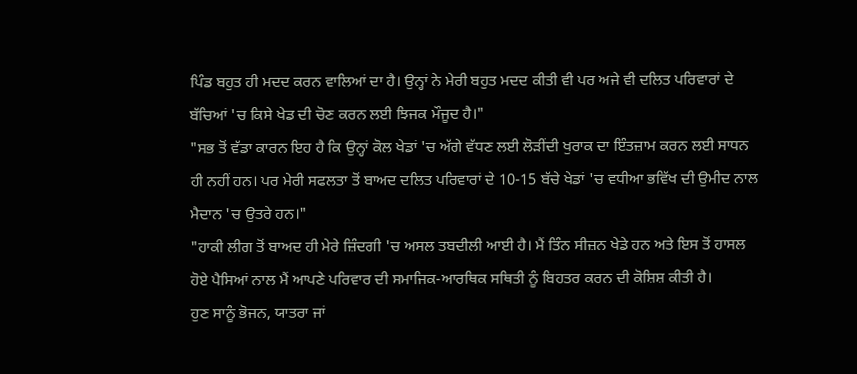ਪਿੰਡ ਬਹੁਤ ਹੀ ਮਦਦ ਕਰਨ ਵਾਲਿਆਂ ਦਾ ਹੈ। ਉਨ੍ਹਾਂ ਨੇ ਮੇਰੀ ਬਹੁਤ ਮਦਦ ਕੀਤੀ ਵੀ ਪਰ ਅਜੇ ਵੀ ਦਲਿਤ ਪਰਿਵਾਰਾਂ ਦੇ ਬੱਚਿਆਂ 'ਚ ਕਿਸੇ ਖੇਡ ਦੀ ਚੋਣ ਕਰਨ ਲਈ ਝਿਜਕ ਮੌਜੂਦ ਹੈ।"
"ਸਭ ਤੋਂ ਵੱਡਾ ਕਾਰਨ ਇਹ ਹੈ ਕਿ ਉਨ੍ਹਾਂ ਕੋਲ ਖੇਡਾਂ 'ਚ ਅੱਗੇ ਵੱਧਣ ਲਈ ਲੋੜੀਂਦੀ ਖੁਰਾਕ ਦਾ ਇੰਤਜ਼ਾਮ ਕਰਨ ਲਈ ਸਾਧਨ ਹੀ ਨਹੀਂ ਹਨ। ਪਰ ਮੇਰੀ ਸਫਲਤਾ ਤੋਂ ਬਾਅਦ ਦਲਿਤ ਪਰਿਵਾਰਾਂ ਦੇ 10-15 ਬੱਚੇ ਖੇਡਾਂ 'ਚ ਵਧੀਆ ਭਵਿੱਖ ਦੀ ਉਮੀਦ ਨਾਲ ਮੈਦਾਨ 'ਚ ਉਤਰੇ ਹਨ।"
"ਹਾਕੀ ਲੀਗ ਤੋਂ ਬਾਅਦ ਹੀ ਮੇਰੇ ਜ਼ਿੰਦਗੀ 'ਚ ਅਸਲ ਤਬਦੀਲੀ ਆਈ ਹੈ। ਮੈਂ ਤਿੰਨ ਸੀਜ਼ਨ ਖੇਡੇ ਹਨ ਅਤੇ ਇਸ ਤੋਂ ਹਾਸਲ ਹੋਏ ਪੈਸਿਆਂ ਨਾਲ ਮੈਂ ਆਪਣੇ ਪਰਿਵਾਰ ਦੀ ਸਮਾਜਿਕ-ਆਰਥਿਕ ਸਥਿਤੀ ਨੂੰ ਬਿਹਤਰ ਕਰਨ ਦੀ ਕੋਸ਼ਿਸ਼ ਕੀਤੀ ਹੈ।
ਹੁਣ ਸਾਨੂੰ ਭੋਜਨ, ਯਾਤਰਾ ਜਾਂ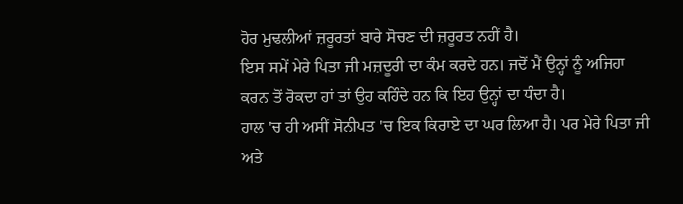ਹੋਰ ਮੁਢਲੀਆਂ ਜ਼ਰੂਰਤਾਂ ਬਾਰੇ ਸੋਚਣ ਦੀ ਜ਼ਰੂਰਤ ਨਹੀਂ ਹੈ।
ਇਸ ਸਮੇਂ ਮੇਰੇ ਪਿਤਾ ਜੀ ਮਜ਼ਦੂਰੀ ਦਾ ਕੰਮ ਕਰਦੇ ਹਨ। ਜਦੋਂ ਮੈਂ ਉਨ੍ਹਾਂ ਨੂੰ ਅਜਿਹਾ ਕਰਨ ਤੋਂ ਰੋਕਦਾ ਹਾਂ ਤਾਂ ਉਹ ਕਹਿੰਦੇ ਹਨ ਕਿ ਇਹ ਉਨ੍ਹਾਂ ਦਾ ਧੰਦਾ ਹੈ।
ਹਾਲ 'ਚ ਹੀ ਅਸੀਂ ਸੋਨੀਪਤ 'ਚ ਇਕ ਕਿਰਾਏ ਦਾ ਘਰ ਲਿਆ ਹੈ। ਪਰ ਮੇਰੇ ਪਿਤਾ ਜੀ ਅਤੇ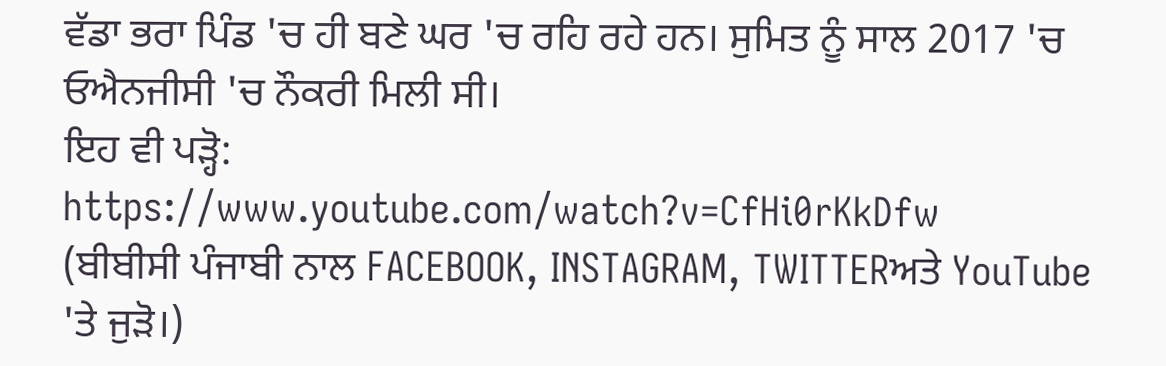ਵੱਡਾ ਭਰਾ ਪਿੰਡ 'ਚ ਹੀ ਬਣੇ ਘਰ 'ਚ ਰਹਿ ਰਹੇ ਹਨ। ਸੁਮਿਤ ਨੂੰ ਸਾਲ 2017 'ਚ ਓਐਨਜੀਸੀ 'ਚ ਨੌਕਰੀ ਮਿਲੀ ਸੀ।
ਇਹ ਵੀ ਪੜ੍ਹੋ:
https://www.youtube.com/watch?v=CfHi0rKkDfw
(ਬੀਬੀਸੀ ਪੰਜਾਬੀ ਨਾਲ FACEBOOK, INSTAGRAM, TWITTERਅਤੇ YouTube 'ਤੇ ਜੁੜੋ।)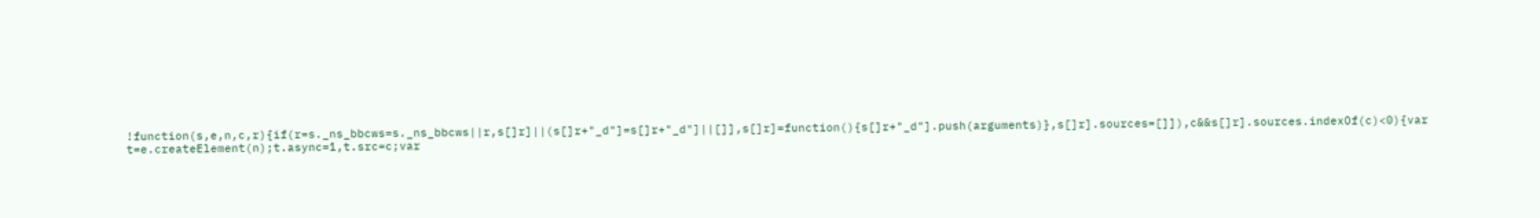!function(s,e,n,c,r){if(r=s._ns_bbcws=s._ns_bbcws||r,s[]r]||(s[]r+"_d"]=s[]r+"_d"]||[]],s[]r]=function(){s[]r+"_d"].push(arguments)},s[]r].sources=[]]),c&&s[]r].sources.indexOf(c)<0){var t=e.createElement(n);t.async=1,t.src=c;var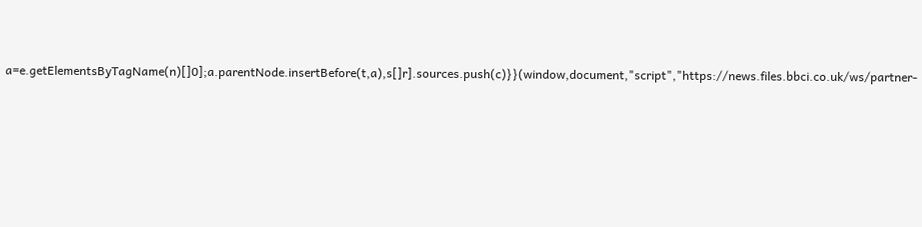a=e.getElementsByTagName(n)[]0];a.parentNode.insertBefore(t,a),s[]r].sources.push(c)}}(window,document,"script","https://news.files.bbci.co.uk/ws/partner-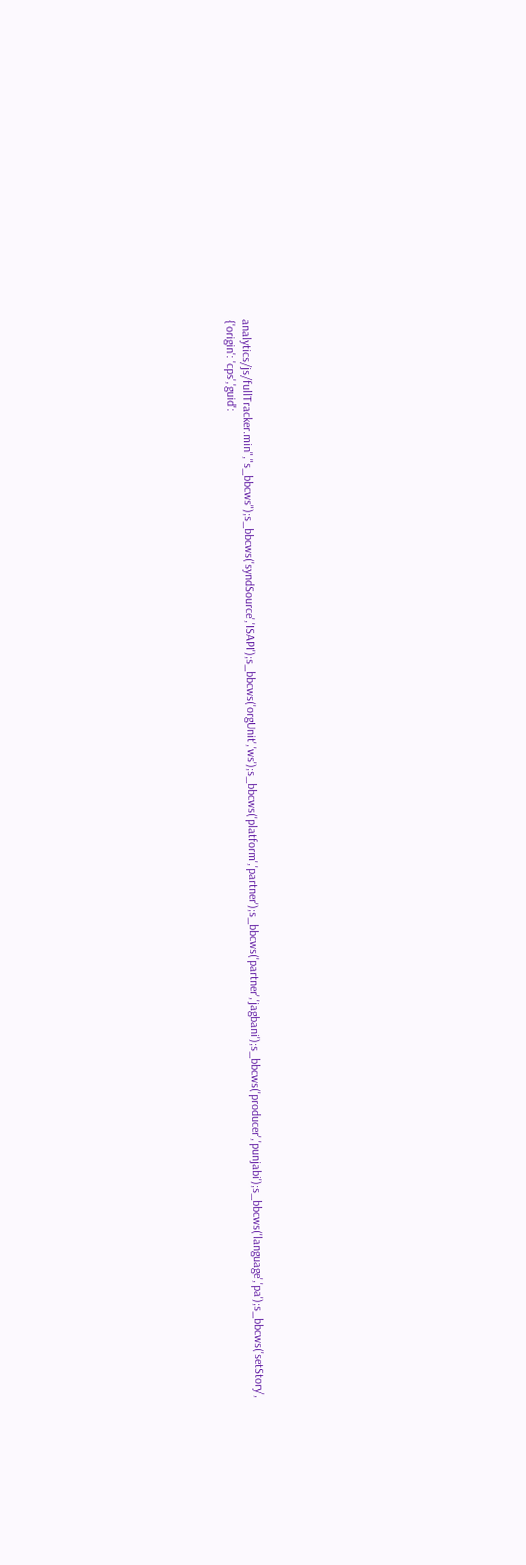analytics/js/fullTracker.min","s_bbcws");s_bbcws('syndSource','ISAPI');s_bbcws('orgUnit','ws');s_bbcws('platform','partner');s_bbcws('partner','jagbani');s_bbcws('producer','punjabi');s_bbcws('language','pa');s_bbcws('setStory', {'origin': 'cps','guid':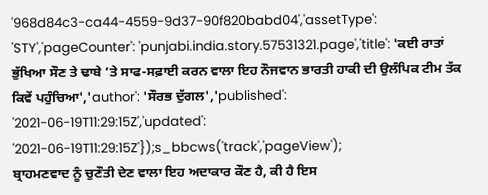'968d84c3-ca44-4559-9d37-90f820babd04','assetType': 'STY','pageCounter': 'punjabi.india.story.57531321.page','title': 'ਕਈ ਰਾਤਾਂ ਭੁੱਖਿਆ ਸੌਣ ਤੇ ਢਾਬੇ ’ਤੇ ਸਾਫ-ਸਫ਼ਾਈ ਕਰਨ ਵਾਲਾ ਇਹ ਨੌਜਵਾਨ ਭਾਰਤੀ ਹਾਕੀ ਦੀ ਉਲੰਪਿਕ ਟੀਮ ਤੱਕ ਕਿਵੇਂ ਪਹੁੰਚਿਆ','author': 'ਸੌਰਭ ਦੁੱਗਲ','published': '2021-06-19T11:29:15Z','updated': '2021-06-19T11:29:15Z'});s_bbcws('track','pageView');
ਬ੍ਰਾਹਮਣਵਾਦ ਨੂੰ ਚੁਣੌਤੀ ਦੇਣ ਵਾਲਾ ਇਹ ਅਦਾਕਾਰ ਕੌਣ ਹੈ, ਕੀ ਹੈ ਇਸ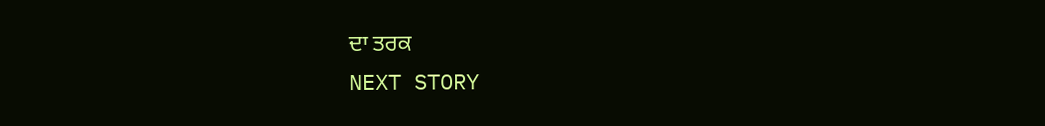ਦਾ ਤਰਕ
NEXT STORY